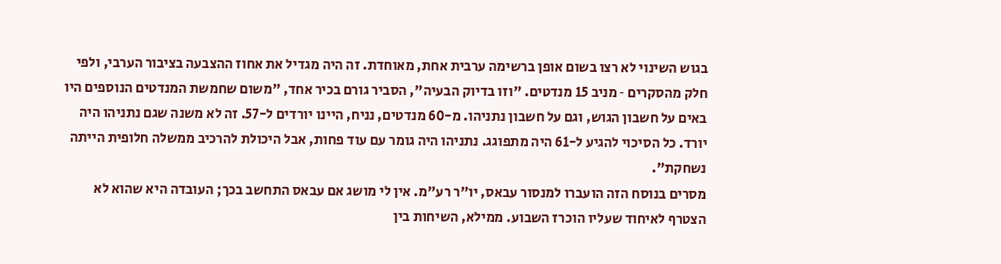בגוש השינוי לא רצו בשום אופן ברשימה ערבית אחת, מאוחדת. זה היה מגדיל את אחוז ההצבעה בציבור הערבי, ולפי חלק מהסקרים ‑ מניב 15 מנדטים. "וזו בדיוק הבעיה", הסביר גורם בכיר אחד, "משום שחמשת המנדטים הנוספים היו באים על חשבון הגוש, וגם על חשבון נתניהו. מ-60 מנדטים, נניח, היינו יורדים ל-57. זה לא משנה שגם נתניהו היה יורד. כל הסיכוי להגיע ל-61 היה מתפוגג. נתניהו היה גומר עם עוד פחות, אבל היכולת להרכיב ממשלה חלופית הייתה נשחקת".
מסרים בנוסח הזה הועברו למנסור עבאס, יו"ר רע"מ. אין לי מושג אם עבאס התחשב בכך; העובדה היא שהוא לא הצטרף לאיחוד שעליו הוכרז השבוע. ממילא, השיחות בין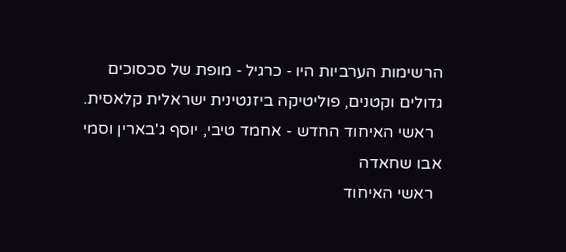הרשימות הערביות היו ‑ כרגיל ‑ מופת של סכסוכים גדולים וקטנים, פוליטיקה ביזנטינית ישראלית קלאסית.
  ראשי האיחוד החדש - אחמד טיבי, יוסף ג'בארין וסמי אבו שחאדה
  ראשי האיחוד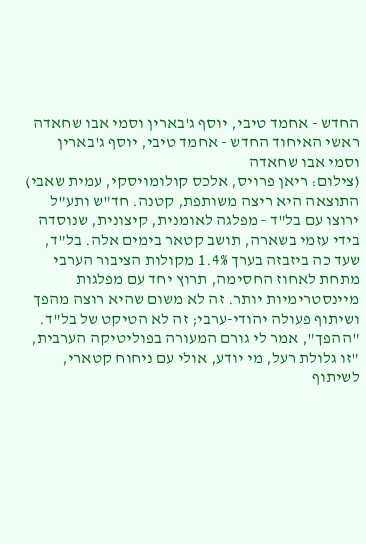החדש - אחמד טיבי, יוסף ג'בארין וסמי אבו שחאדה
ראשי האיחוד החדש - אחמד טיבי, יוסף ג'בארין וסמי אבו שחאדה
(צילום: ריאן פרויס, אלכס קולומויסקי, עמית שאבי)
התוצאה היא ריצה משותפת, קטנה. חד"ש ותע"ל ירוצו עם בל"ד ‑ מפלגה לאומנית, קיצונית, שנוסדה בידי עזמי בשארה, תושב קטאר בימים אלה. בל"ד, שעד כה ביזבזה בערך 1.4% מקולות הציבור הערבי מתחת לאחוז החסימה, תרוץ יחד עם מפלגות מיינסטרימיות יותר. זה לא משום שהיא רוצה מהפך ושיתוף פעולה יהודי-ערבי; זה לא הטיקט של בל"ד. "ההפך", אמר לי גורם המעורה בפוליטיקה הערבית, "זו גלולת רעל, מי יודע, אולי עם ניחוח קטארי, לשיתוף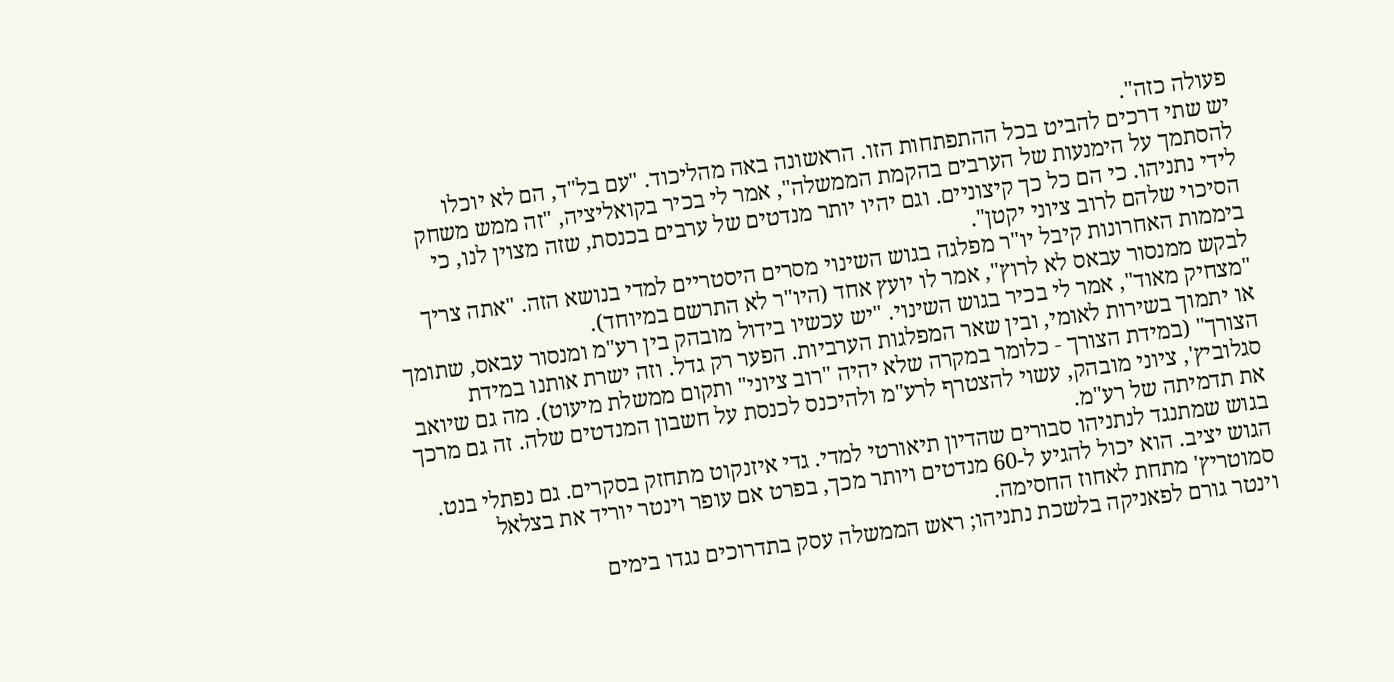פעולה כזה".
יש שתי דרכים להביט בכל ההתפתחות הזו. הראשונה באה מהליכוד. "עם בל"ד, הם לא יוכלו להסתמך על הימנעות של הערבים בהקמת הממשלה", אמר לי בכיר בקואליציה, "זה ממש משחק לידי נתניהו. כי הם כל כך קיצוניים. וגם יהיו יותר מנדטים של ערבים בכנסת, שזה מצוין לנו, כי הסיכוי שלהם לרוב ציוני יקטן".
ביממות האחרונות קיבל יו"ר מפלגה בגוש השינוי מסרים היסטריים למדי בנושא הזה. "אתה צריך לבקש ממנסור עבאס לא לרוץ", אמר לו יועץ אחד (היו"ר לא התרשם במיוחד).
"מצחיק מאוד", אמר לי בכיר בגוש השינוי. "יש עכשיו בידול מובהק בין רע"מ ומנסור עבאס, שתומך או יתמוך בשירות לאומי, ובין שאר המפלגות הערביות. הפער רק גדל. וזה ישרת אותנו במידת הצורך" (במידת הצורך ‑ כלומר במקרה שלא יהיה "רוב ציוני" ותקום ממשלת מיעוט). מה גם שיואב סגלוביץ', ציוני מובהק, עשוי להצטרף לרע"מ ולהיכנס לכנסת על חשבון המנדטים שלה. זה גם מרכך את תדמיתה של רע"מ.
בגוש שמתנגד לנתניהו סבורים שהדיון תיאורטי למדי. גדי איזנקוט מתחזק בסקרים. גם נפתלי בנט. הגוש יציב. הוא יכול להגיע ל-60 מנדטים ויותר מכך, בפרט אם עופר וינטר יוריד את בצלאל סמוטריץ' מתחת לאחוז החסימה.
וינטר גורם לפאניקה בלשכת נתניהו; ראש הממשלה עסק בתדרוכים נגדו בימים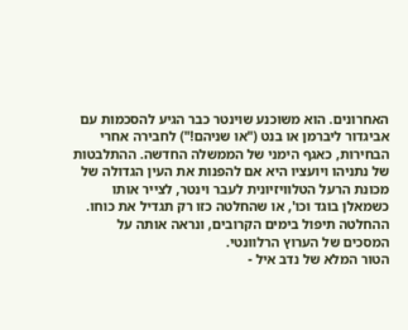האחרונים. הוא משוכנע שוינטר כבר הגיע להסכמות עם אביגדור ליברמן או בנט ("או שניהם!") לחבירה אחרי הבחירות, כאגף הימני של הממשלה החדשה. ההתלבטות של נתניהו ויועציו היא אם להפנות את העין הגדולה של מכונת הרעל הטלוויזיונית לעבר וינטר, לצייר אותו כשמאלן בוגד וכו', או שהחלטה כזו רק תגדיל את כוחו. ההחלטה תיפול בימים הקרובים, ונראה אותה על המסכים של הערוץ הרלוונטי.
הטור המלא של נדב איל -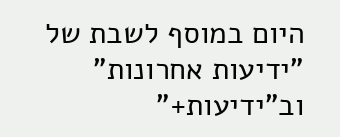היום במוסף לשבת של "ידיעות אחרונות" וב"ידיעות+"